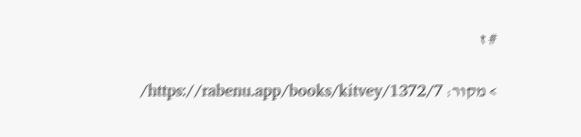# ז

> מקור: https://rabenu.app/books/kitvey/1372/7/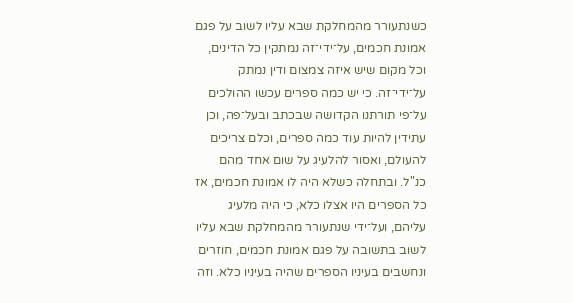כשנתעורר מהמחלקת שבא עליו לשוב על פגם אמונת חכמים, על־ידי־זה נמתקין כל הדינים, וכל מקום שיש איזה צמצום ודין נמתק על־ידי־זה. כי יש כמה ספרים עכשו ההולכים על־פי תורתנו הקדושה שבכתב ובעל־פה, וכן עתידין להיות עוד כמה ספרים, וכלם צריכים להעולם, ואסור להלעיג על שום אחד מהם כנ"ל. ובתחלה כשלא היה לו אמונת חכמים, אז כל הספרים היו אצלו כלא, כי היה מלעיג עליהם, ועל־ידי שנתעורר מהמחלקת שבא עליו לשוב בתשובה על פגם אמונת חכמים, חוזרים ונחשבים בעיניו הספרים שהיה בעיניו כלא. וזה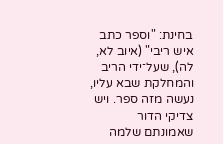בחינת: "וספר כתב איש ריבי" (איוב לא, לה), שעל־ידי הריב והמחלקת שבא עליו, נעשה מזה ספר. ויש צדיקי הדור שאמונתם שלמה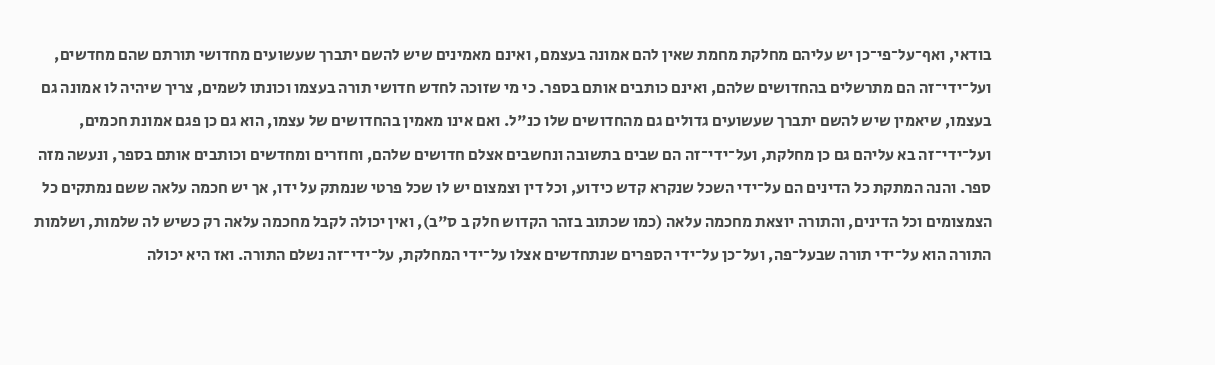בודאי, ואף־על־פי־כן יש עליהם מחלקת מחמת שאין להם אמונה בעצמם, ואינם מאמינים שיש להשם יתברך שעשועים מחדושי תורתם שהם מחדשים, ועל־ידי־זה הם מתרשלים בהחדושים שלהם, ואינם כותבים אותם בספר. כי מי שזוכה לחדש חדושי תורה בעצמו וכונתו לשמים, צריך שיהיה לו אמונה גם בעצמו, שיאמין שיש להשם יתברך שעשועים גדולים גם מהחדושים שלו כנ"ל. ואם אינו מאמין בהחדושים של עצמו, הוא גם כן פגם אמונת חכמים, ועל־ידי־זה בא עליהם גם כן מחלקת, ועל־ידי־זה הם שבים בתשובה ונחשבים אצלם חדושים שלהם, וחוזרים ומחדשים וכותבים אותם בספר, ונעשה מזה ספר. והנה המתקת כל הדינים הם על־ידי השכל שנקרא קדש כידוע, וכל דין וצמצום יש לו שכל פרטי שנמתק על ידו, אך יש חכמה עלאה ששם נמתקים כל הצמצומים וכל הדינים, והתורה יוצאת מחכמה עלאה (כמו שכתוב בזהר הקדוש חלק ב ס"ב), ואין יכולה לקבל מחכמה עלאה רק כשיש לה שלמות, ושלמות התורה הוא על־ידי תורה שבעל־פה, ועל־כן על־ידי הספרים שנתחדשים אצלו על־ידי המחלקת, על־ידי־זה נשלם התורה. ואז היא יכולה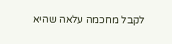לקבל מחכמה עלאה שהיא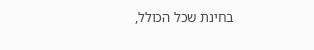בחינת שכל הכולל,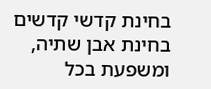בחינת קדשי קדשים בחינת אבן שתיה, ומשפעת בכל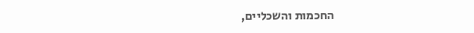החכמות והשכליים,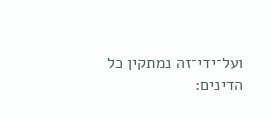ועל־ידי־זה נמתקין כל הדינים: